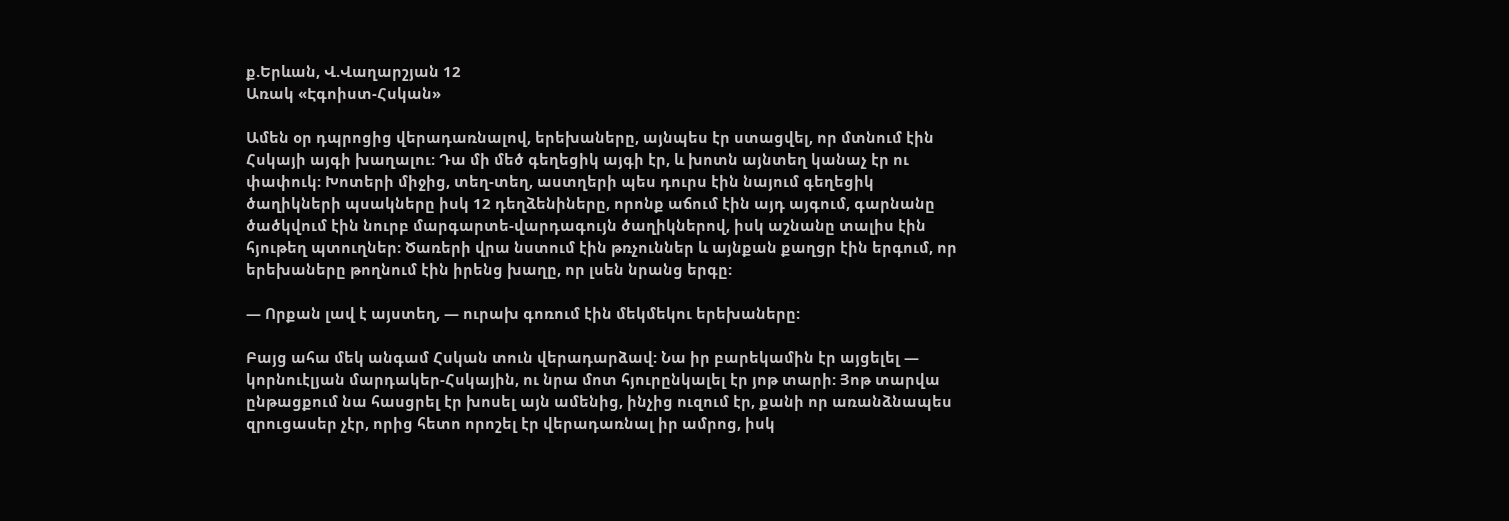ք.Երևան, Վ.Վաղարշյան 12
Առակ «Էգոիստ-Հսկան»

Ամեն օր դպրոցից վերադառնալով, երեխաները, այնպես էր ստացվել, որ մտնում էին Հսկայի այգի խաղալու: Դա մի մեծ գեղեցիկ այգի էր, և խոտն այնտեղ կանաչ էր ու փափուկ: Խոտերի միջից, տեղ-տեղ, աստղերի պես դուրս էին նայում գեղեցիկ ծաղիկների պսակները իսկ 12 դեղձենիները, որոնք աճում էին այդ այգում, գարնանը ծածկվում էին նուրբ մարգարտե-վարդագույն ծաղիկներով, իսկ աշնանը տալիս էին հյութեղ պտուղներ: Ծառերի վրա նստում էին թռչուններ և այնքան քաղցր էին երգում, որ երեխաները թողնում էին իրենց խաղը, որ լսեն նրանց երգը:

— Որքան լավ է այստեղ, — ուրախ գոռում էին մեկմեկու երեխաները:

Բայց ահա մեկ անգամ Հսկան տուն վերադարձավ: Նա իր բարեկամին էր այցելել — կորնուէլյան մարդակեր-Հսկային, ու նրա մոտ հյուրընկալել էր յոթ տարի: Յոթ տարվա ընթացքում նա հասցրել էր խոսել այն ամենից, ինչից ուզում էր, քանի որ առանձնապես զրուցասեր չէր, որից հետո որոշել էր վերադառնալ իր ամրոց, իսկ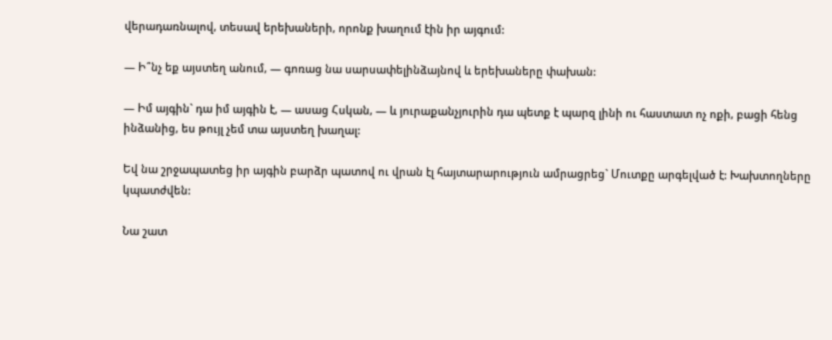վերադառնալով, տեսավ երեխաների, որոնք խաղում էին իր այգում:

— Ի՞նչ եք այստեղ անում, — գոռաց նա սարսափելինձայնով և երեխաները փախան:

— Իմ այգին` դա իմ այգին է, — ասաց Հսկան, — և յուրաքանչյուրին դա պետք է պարզ լինի ու հաստատ ոչ ոքի, բացի հենց ինձանից, ես թույլ չեմ տա այստեղ խաղալ:

Եվ նա շրջապատեց իր այգին բարձր պատով ու վրան էլ հայտարարություն ամրացրեց` Մուտքը արգելված է: Խախտողները կպատժվեն:

Նա շատ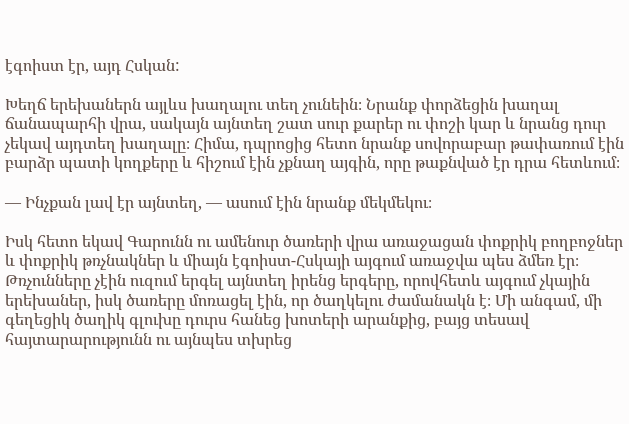էգոիստ էր, այդ Հսկան:

Խեղճ երեխաներն այլևս խաղալու տեղ չունեին։ Նրանք փորձեցին խաղալ ճանապարհի վրա, սակայն այնտեղ շատ սուր քարեր ու փոշի կար և նրանց դուր չեկավ այդտեղ խաղալը։ Հիմա, դպրոցից հետո նրանք սովորաբար թափառում էին բարձր պատի կողքերը և հիշում էին չքնաղ այգին, որը թաքնված էր դրա հետևում։

— Ինչքան լավ էր այնտեղ, — ասում էին նրանք մեկմեկու։

Իսկ հետո եկավ Գարունն ու ամենուր ծառերի վրա առաջացան փոքրիկ բողբոջներ և փոքրիկ թռչնակներ և միայն էգոիստ-Հսկայի այգում առաջվա պես ձմեռ էր։ Թռչունները չէին ուզում երգել այնտեղ իրենց երգերը, որովհետև այգում չկային երեխաներ, իսկ ծառերը մոռացել էին, որ ծաղկելու ժամանակն է։ Մի անգամ, մի գեղեցիկ ծաղիկ գլուխը դուրս հանեց խոտերի արանքից, բայց տեսավ հայտարարությունն ու այնպես տխրեց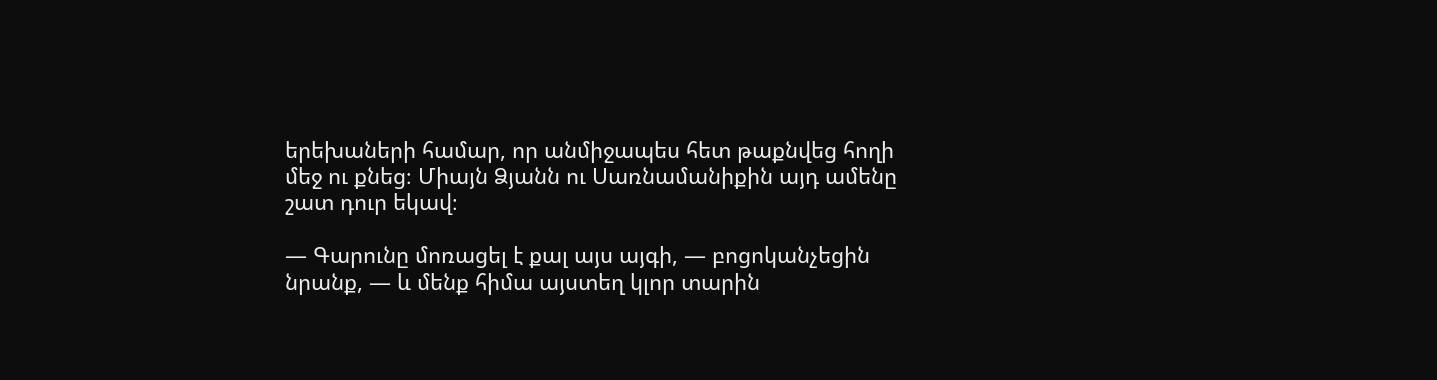երեխաների համար, որ անմիջապես հետ թաքնվեց հողի մեջ ու քնեց։ Միայն Ձյանն ու Սառնամանիքին այդ ամենը շատ դուր եկավ։

— Գարունը մոռացել է քալ այս այգի, — բոցոկանչեցին նրանք, — և մենք հիմա այստեղ կլոր տարին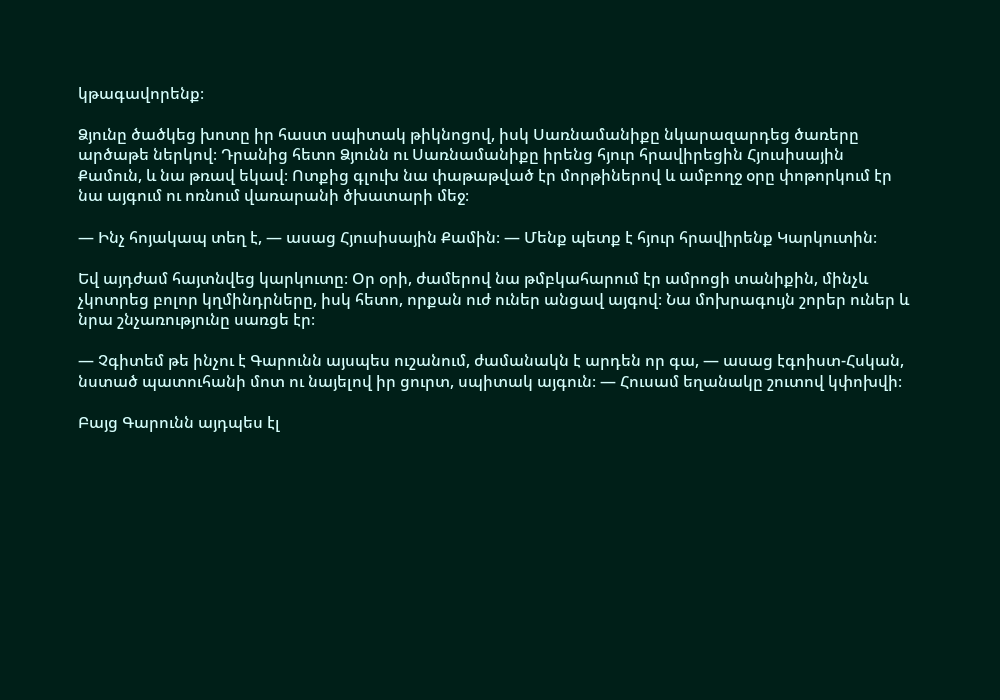կթագավորենք։

Ձյունը ծածկեց խոտը իր հաստ սպիտակ թիկնոցով, իսկ Սառնամանիքը նկարազարդեց ծառերը արծաթե ներկով։ Դրանից հետո Ձյունն ու Սառնամանիքը իրենց հյուր հրավիրեցին Հյուսիսային Քամուն, և նա թռավ եկավ։ Ոտքից գլուխ նա փաթաթված էր մորթիներով և ամբողջ օրը փոթորկում էր նա այգում ու ոռնում վառարանի ծխատարի մեջ։

— Ինչ հոյակապ տեղ է, — ասաց Հյուսիսային Քամին։ — Մենք պետք է հյուր հրավիրենք Կարկուտին։

Եվ այդժամ հայտնվեց կարկուտը։ Օր օրի, ժամերով նա թմբկահարում էր ամրոցի տանիքին, մինչև չկոտրեց բոլոր կղմինդրները, իսկ հետո, որքան ուժ ուներ անցավ այգով։ Նա մոխրագույն շորեր ուներ և նրա շնչառությունը սառցե էր։

— Չգիտեմ թե ինչու է Գարունն այսպես ուշանում, ժամանակն է արդեն որ գա, — ասաց էգոիստ-Հսկան, նստած պատուհանի մոտ ու նայելով իր ցուրտ, սպիտակ այգուն։ — Հուսամ եղանակը շուտով կփոխվի։

Բայց Գարունն այդպես էլ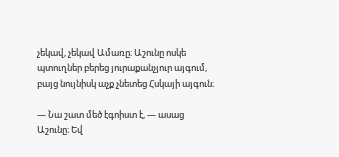չեկավ, չեկավ Ամառը։ Աշունը ոսկե պտուղներ բերեց յուրաքանչյուր այգում, բայց նույնիսկ աչք չնետեց Հսկայի այգուն։

— Նա շատ մեծ էգոիստ է, — ասաց Աշունը։ Եվ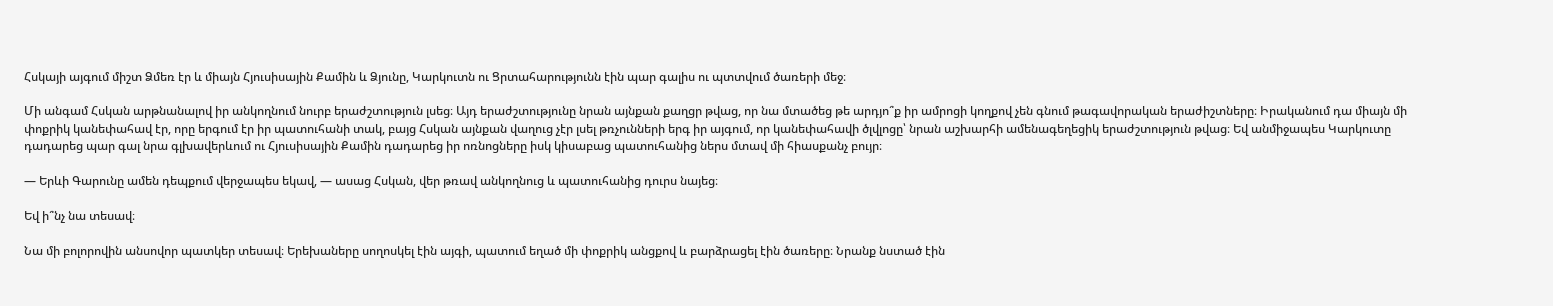Հսկայի այգում միշտ Ձմեռ էր և միայն Հյուսիսային Քամին և Ձյունը, Կարկուտն ու Ցրտահարությունն էին պար գալիս ու պտտվում ծառերի մեջ։

Մի անգամ Հսկան արթնանալով իր անկողնում նուրբ երաժշտություն լսեց։ Այդ երաժշտությունը նրան այնքան քաղցր թվաց, որ նա մտածեց թե արդյո՞ք իր ամրոցի կողքով չեն գնում թագավորական երաժիշտները։ Իրականում դա միայն մի փոքրիկ կանեփահավ էր, որը երգում էր իր պատուհանի տակ, բայց Հսկան այնքան վաղուց չէր լսել թռչունների երգ իր այգում, որ կանեփահավի ծլվլոցը՝ նրան աշխարհի ամենագեղեցիկ երաժշտություն թվաց։ Եվ անմիջապես Կարկուտը դադարեց պար գալ նրա գլխավերևում ու Հյուսիսային Քամին դադարեց իր ոռնոցները իսկ կիսաբաց պատուհանից ներս մտավ մի հիասքանչ բույր։

— Երևի Գարունը ամեն դեպքում վերջապես եկավ, — ասաց Հսկան, վեր թռավ անկողնուց և պատուհանից դուրս նայեց։

Եվ ի՞նչ նա տեսավ։

Նա մի բոլորովին անսովոր պատկեր տեսավ։ Երեխաները սողոսկել էին այգի, պատում եղած մի փոքրիկ անցքով և բարձրացել էին ծառերը։ Նրանք նստած էին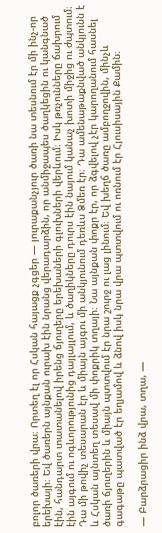բոլոր ծառերի վրա։ Որտեղ էլ որ Հսկան հայացք չգցեր — յուրաքանչյուր ծառի նա տեսնում էր մի ինչ-որ երեխայի։ Եվ ծառերն այնքան ուրախ էին նրանց վերադարձին, որ անմիջապես ծաղկեցին ու կանգնած էին, հանդարտ տատանելով իրենց ճյուղերը երեխաների գլուխների վերևում։ Իսկ թռչունները ճախրում էին այգում ու ոգևորությունից դայլայլում, և ծաղիկները դուրս էին նայում կանաչ խոտի միջից ու ժպտում։ Դա մի թովիչ տեսարան էր և միայն այգու մի անկյունում դեռևս Ձմեռ էր։ Դա ամենաթաքնված անկյունն է և Հսկան այնտեղ տեսավ մի փոքրիկ տղայի։ Նա այնքան փոքր էր, որ ձգվելով չէր կարողանում հասնել ծառի ճյուղերին և միայն պտտվում էր նրա շուրջ ու լաց լինում։ Եվ խեղճ ծառը ամբողջովին, մինչև գագաթը պատված էր եղյամով և ձնով իսկ նրա վրա պտտվում ու ոռնում էր Հյուսիսային Քամին։

— Բարձրացիր ինձ վրա, տղա, —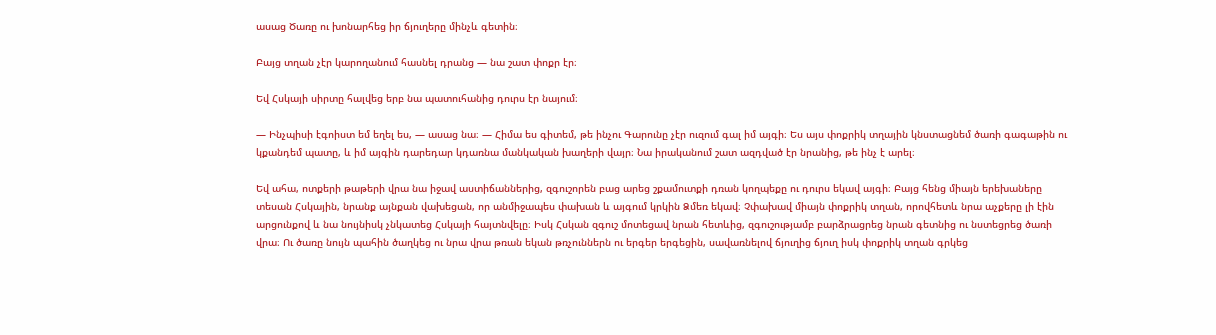ասաց Ծառը ու խոնարհեց իր ճյուղերը մինչև գետին։

Բայց տղան չէր կարողանում հասնել դրանց — նա շատ փոքր էր։

Եվ Հսկայի սիրտը հալվեց երբ նա պատուհանից դուրս էր նայում։

— Ինչպիսի էգոիստ եմ եղել ես, — ասաց նա։ — Հիմա ես գիտեմ, թե ինչու Գարունը չէր ուզում գալ իմ այգի։ Ես այս փոքրիկ տղային կնստացնեմ ծառի գագաթին ու կքանդեմ պատը, և իմ այգին դարեդար կդառնա մանկական խաղերի վայր։ Նա իրականում շատ ազդված էր նրանից, թե ինչ է արել։

Եվ ահա, ոտքերի թաթերի վրա նա իջավ աստիճաններից, զգուշորեն բաց արեց շքամուտքի դռան կողպեքը ու դուրս եկավ այգի։ Բայց հենց միայն երեխաները տեսան Հսկային, նրանք այնքան վախեցան, որ անմիջապես փախան և այգում կրկին Ձմեռ եկավ։ Չփախավ միայն փոքրիկ տղան, որովհետև նրա աչքերը լի էին արցունքով և նա նույնիսկ չնկատեց Հսկայի հայտնվելը։ Իսկ Հսկան զգուշ մոտեցավ նրան հետևից, զգուշությամբ բարձրացրեց նրան գետնից ու նստեցրեց ծառի վրա։ Ու ծառը նույն պահին ծաղկեց ու նրա վրա թռան եկան թռչուններն ու երգեր երգեցին, սավառնելով ճյուղից ճյուղ իսկ փոքրիկ տղան գրկեց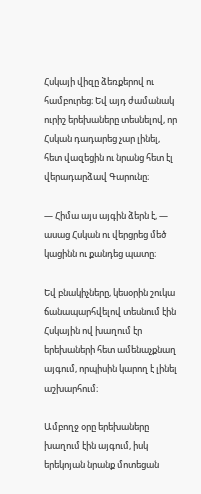Հսկայի վիզը ձեռքերով ու համբուրեց։ Եվ այդ ժամանակ ուրիշ երեխաները տեսնելով, որ Հսկան դադարեց չար լինել, հետ վազեցին ու նրանց հետ էլ վերադարձավ Գարունը։

— Հիմա այս այգին ձերն է, — ասաց Հսկան ու վերցրեց մեծ կացինն ու քանդեց պատը։

Եվ բնակիչները, կեսօրին շուկա ճանապարհվելով տեսնում էին Հսկային ով խաղում էր երեխաների հետ ամենաչքնաղ այգում, որպիսին կարող է լինել աշխարհում։

Ամբողջ օրը երեխաները խաղում էին այգում, իսկ երեկոյան նրանք մոտեցան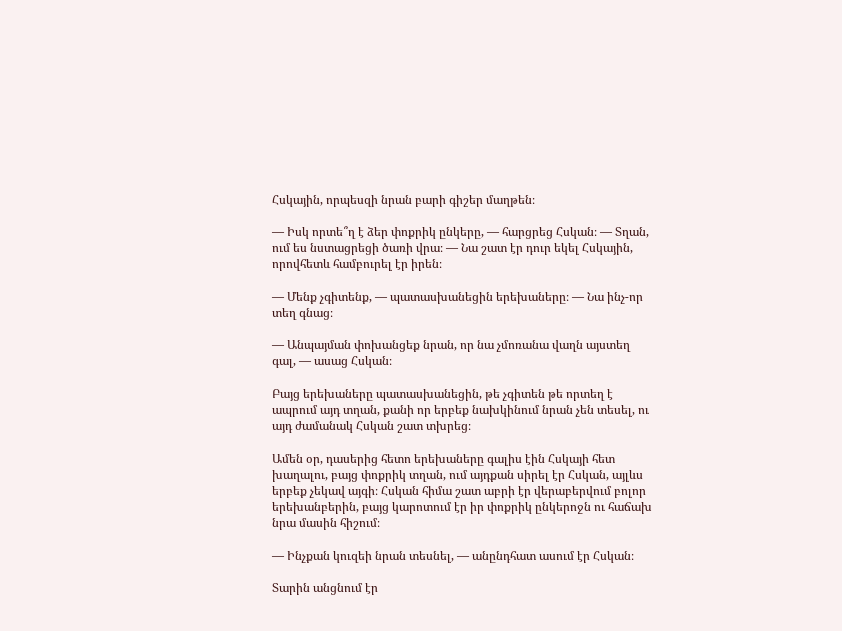Հսկային, որպեսզի նրան բարի գիշեր մաղթեն։

— Իսկ որտե՞ղ է ձեր փոքրիկ ընկերը, — հարցրեց Հսկան։ — Տղան, ում ես նստացրեցի ծառի վրա։ — Նա շատ էր դուր եկել Հսկային, որովհետև համբուրել էր իրեն։

— Մենք չգիտենք, — պատասխանեցին երեխաները։ — Նա ինչ-որ տեղ գնաց։

— Անպայման փոխանցեք նրան, որ նա չմոռանա վաղն այստեղ գալ, — ասաց Հսկան։

Բայց երեխաները պատասխանեցին, թե չգիտեն թե որտեղ է ապրում այդ տղան, քանի որ երբեք նախկինում նրան չեն տեսել, ու այդ ժամանակ Հսկան շատ տխրեց։

Ամեն օր, դասերից հետո երեխաները գալիս էին Հսկայի հետ խաղալու, բայց փոքրիկ տղան, ում այդքան սիրել էր Հսկան, այլևս երբեք չեկավ այգի։ Հսկան հիմա շատ աբրի էր վերաբերվում բոլոր երեխանբերին, բայց կարոտում էր իր փոքրիկ ընկերոջն ու հաճախ նրա մասին հիշում։

— Ինչքան կուզեի նրան տեսնել, — անընդհատ ասում էր Հսկան։

Տարին անցնում էր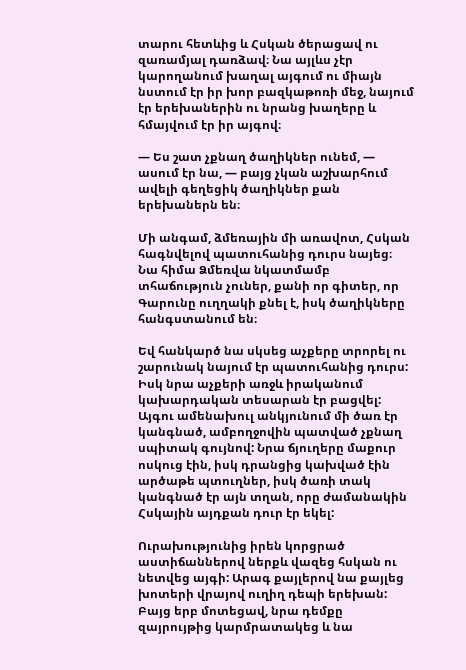տարու հետևից և Հսկան ծերացավ ու զառամյալ դառձավ։ Նա այլևս չէր կարողանում խաղալ այգում ու միայն նստում էր իր խոր բազկաթոռի մեջ, նայում էր երեխաներին ու նրանց խաղերը և հմայվում էր իր այգով։

— Ես շատ չքնաղ ծաղիկներ ունեմ, — ասում էր նա, — բայց չկան աշխարհում ավելի գեղեցիկ ծաղիկներ քան երեխաներն են։

Մի անգամ, ձմեռային մի առավոտ, Հսկան հագնվելով պատուհանից դուրս նայեց։ Նա հիմա Ձմեռվա նկատմամբ տհաճություն չուներ, քանի որ գիտեր, որ Գարունը ուղղակի քնել է, իսկ ծաղիկները հանգստանում են։

Եվ հանկարծ նա սկսեց աչքերը տրորել ու շարունակ նայում էր պատուհանից դուրս: Իսկ նրա աչքերի առջև իրականում կախարդական տեսարան էր բացվել: Այգու ամենախուլ անկյունում մի ծառ էր կանգնած, ամբողջովին պատված չքնաղ սպիտակ գույնով: Նրա ճյուղերը մաքուր ոսկուց էին, իսկ դրանցից կախված էին արծաթե պտուղներ, իսկ ծառի տակ կանգնած էր այն տղան, որը ժամանակին Հսկային այդքան դուր էր եկել:

Ուրախությունից իրեն կորցրած աստիճաններով ներքև վազեց հսկան ու նետվեց այգի: Արագ քայլերով նա քայլեց խոտերի վրայով ուղիղ դեպի երեխան: Բայց երբ մոտեցավ, նրա դեմքը զայրույթից կարմրատակեց և նա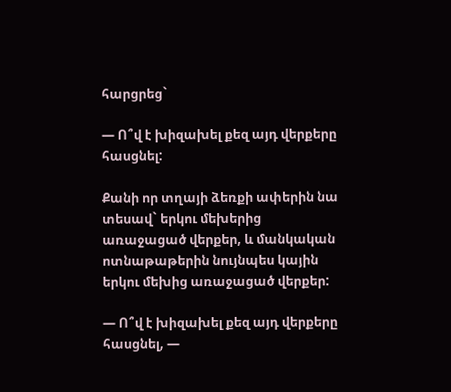հարցրեց`

— Ո՞վ է խիզախել քեզ այդ վերքերը հասցնել:

Քանի որ տղայի ձեռքի ափերին նա տեսավ` երկու մեխերից առաջացած վերքեր, և մանկական ոտնաթաթերին նույնպես կային երկու մեխից առաջացած վերքեր:

— Ո՞վ է խիզախել քեզ այդ վերքերը հասցնել, —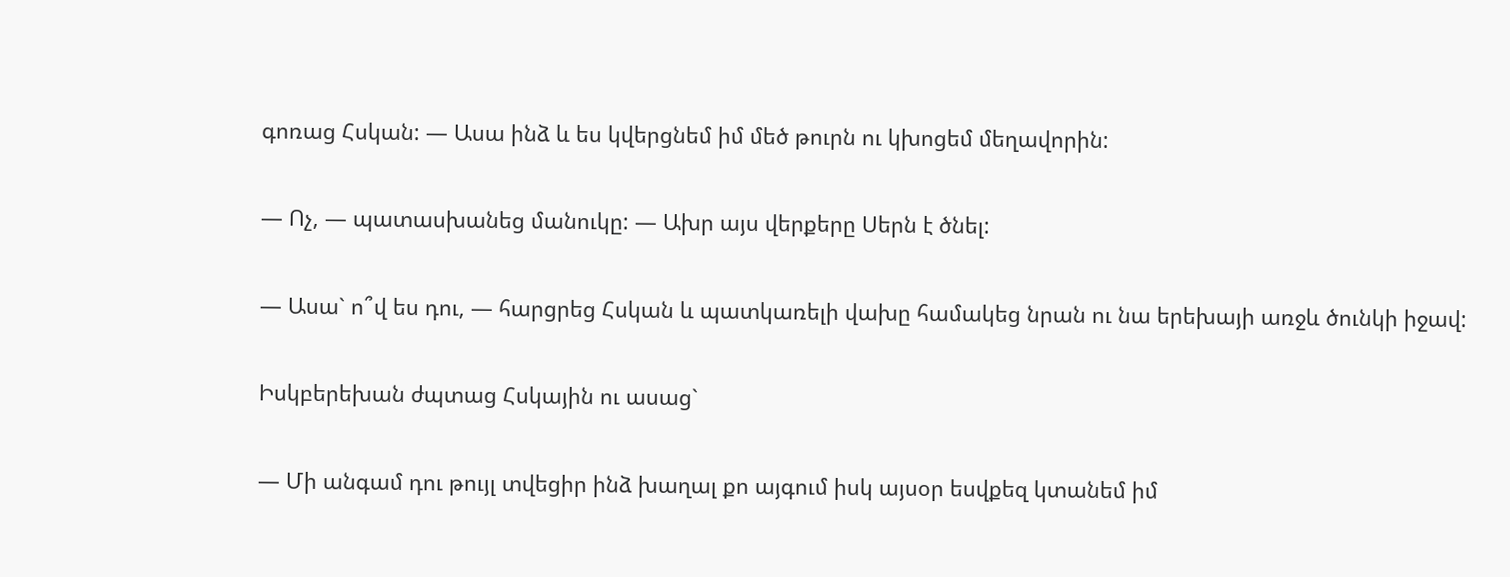գոռաց Հսկան: — Ասա ինձ և ես կվերցնեմ իմ մեծ թուրն ու կխոցեմ մեղավորին:

— Ոչ, — պատասխանեց մանուկը: — Ախր այս վերքերը Սերն է ծնել:

— Ասա` ո՞վ ես դու, — հարցրեց Հսկան և պատկառելի վախը համակեց նրան ու նա երեխայի առջև ծունկի իջավ:

Իսկբերեխան ժպտաց Հսկային ու ասաց`

— Մի անգամ դու թույլ տվեցիր ինձ խաղալ քո այգում իսկ այսօր եսվքեզ կտանեմ իմ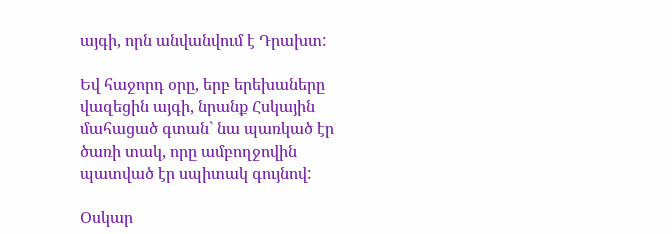այգի, որն անվանվում է Դրախտ:

Եվ հաջորդ օրը, երբ երեխաները վազեցին այգի, նրանք Հսկային մահացած գտան` նա պառկած էր ծառի տակ, որը ամբողջովին պատված էր սպիտակ գույնով:

Օսկար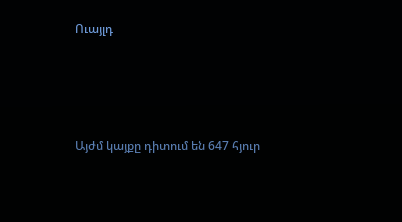Ուայլդ




Այժմ կայքը դիտում են 647 հյուր